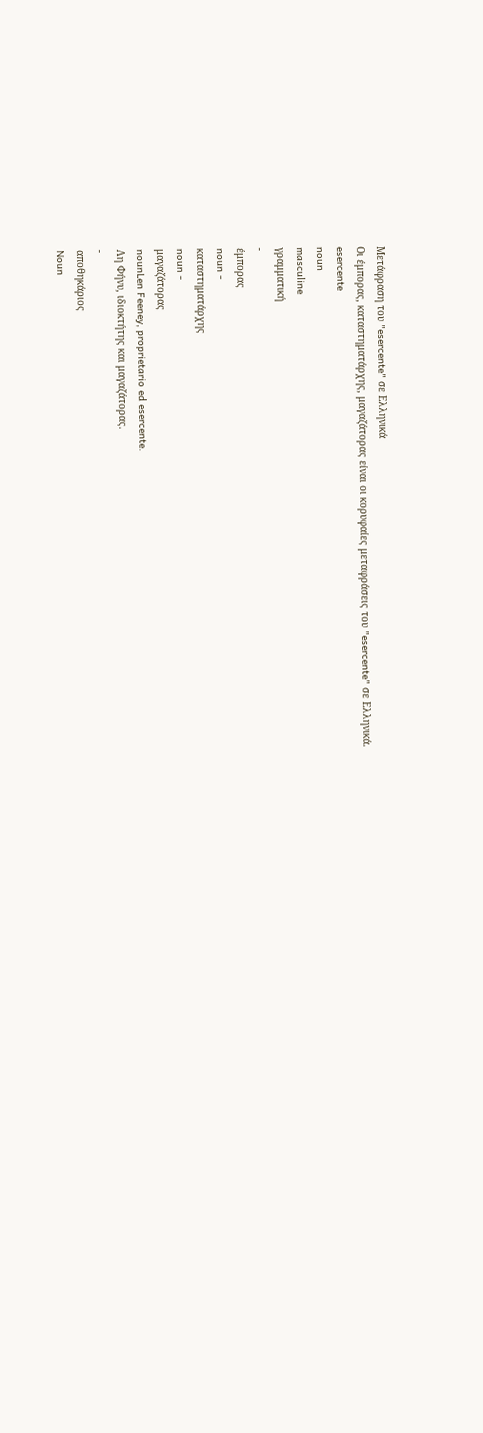Μετάφραση του "esercente" σε Ελληνικά
Οι έμπορας, καταστηματάρχης, μαγαζάτορας είναι οι κορυφαίες μεταφράσεις του "esercente" σε Ελληνικά.
esercente
noun
masculine
γραμματική
-
έμπορας
noun -
καταστηματάρχης
noun -
μαγαζάτορας
nounLen Feeney, proprietario ed esercente.
Λη Φήνυ, ιδιοκτήτης και μαγαζάτορας.
-
αποθηκάριος
Noun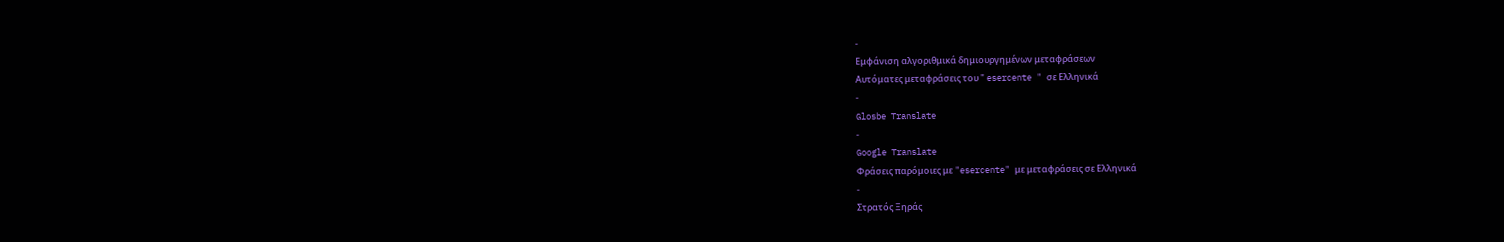-
Εμφάνιση αλγοριθμικά δημιουργημένων μεταφράσεων
Αυτόματες μεταφράσεις του " esercente " σε Ελληνικά
-
Glosbe Translate
-
Google Translate
Φράσεις παρόμοιες με "esercente" με μεταφράσεις σε Ελληνικά
-
Στρατός Ξηράς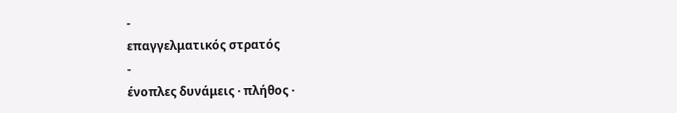-
επαγγελματικός στρατός
-
ένοπλες δυνάμεις · πλήθος ·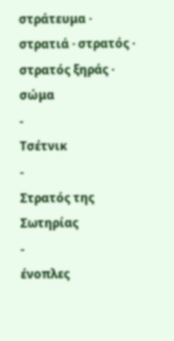στράτευμα · στρατιά · στρατός · στρατός ξηράς · σώμα
-
Τσέτνικ
-
Στρατός της Σωτηρίας
-
ένοπλες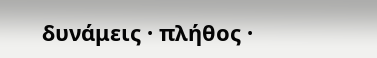δυνάμεις · πλήθος ·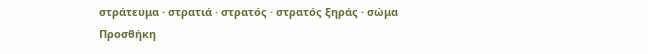στράτευμα · στρατιά · στρατός · στρατός ξηράς · σώμα
Προσθήκη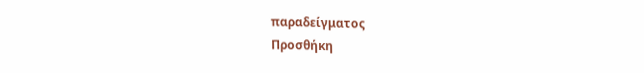παραδείγματος
Προσθήκη